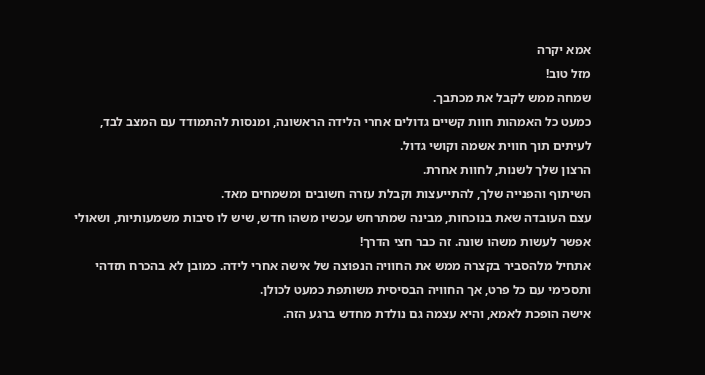אמא יקרה
מזל טוב!
שמחה ממש לקבל את מכתבך.
כמעט כל האמהות חוות קשיים גדולים אחרי הלידה הראשונה, ומנסות להתמודד עם המצב לבד,
לעיתים תוך חווית אשמה וקושי גדול.
הרצון שלך לשנות, לחוות אחרת.
השיתוף והפנייה שלך, להתייעצות וקבלת עזרה חשובים ומשמחים מאד.
עצם העובדה שאת בנוכחות, מבינה שמתרחש עכשיו משהו חדש, שיש לו סיבות משמעותיות, ושאולי
אפשר לעשות משהו שונה. זה כבר חצי הדרך!
אתחיל מלהסביר בקצרה ממש את החוויה הנפוצה של אישה אחרי לידה. כמובן לא בהכרח תזדהי
ותסכימי עם כל פרט, אך החוויה הבסיסית משותפת כמעט לכולן.
אישה הופכת לאמא, והיא עצמה גם נולדת מחדש ברגע הזה.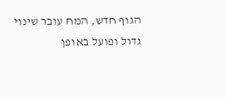הגוף חדש, המח עובר שינוי גדול ופועל באופן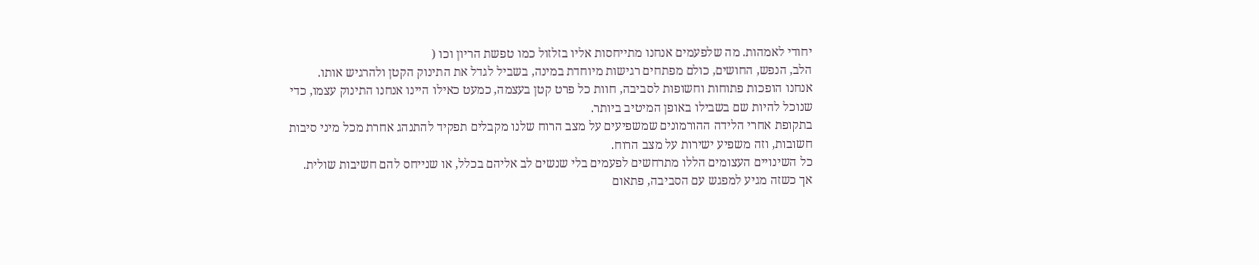יחודי לאמהות. מה שלפעמים אנחנו מתייחסות אליו בזלזול כמו טפשת הריון וכו (
הלב, הנפש, החושים, כולם מפתחים רגישות מיוחדת במינה, בשביל לגדל את התינוק הקטן ולהרגיש אותו.
אנחנו הופכות פתוחות וחשופות לסביבה, חוות כל פרט קטן בעצמה, כמעט כאילו היינו אנחנו התינוק עצמו, כדי שנוכל להיות שם בשבילו באופן המיטיב ביותר.
בתקופת אחרי הלידה ההורמונים שמשפיעים על מצב הרוח שלנו מקבלים תפקיד להתנהג אחרת מכל מיני סיבות חשובות, וזה משפיע ישירות על מצב הרוח.
כל השינויים העצומים הללו מתרחשים לפעמים בלי שנשים לב אליהם בכלל, או שנייחס להם חשיבות שולית.
אך כשזה מגיע למפגש עם הסביבה, פתאום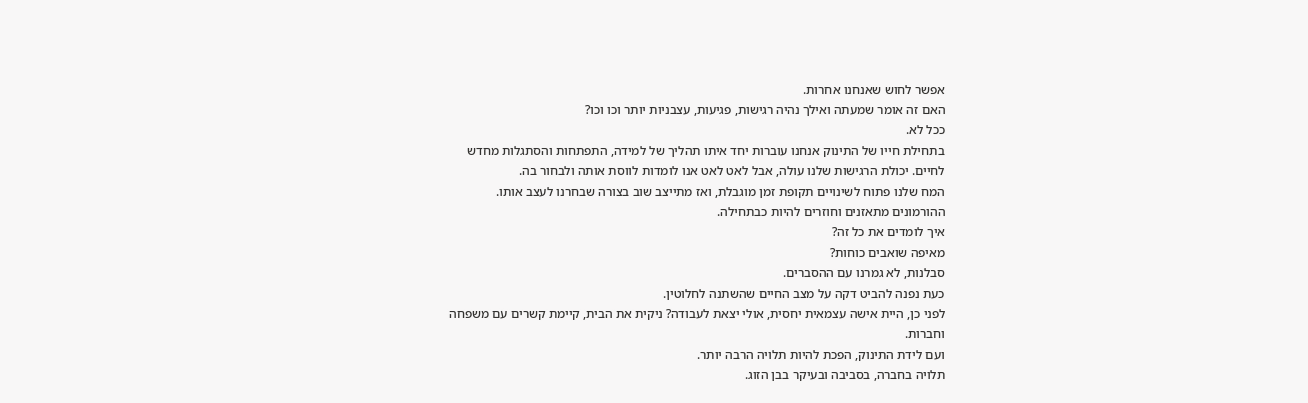אפשר לחוש שאנחנו אחרות.
האם זה אומר שמעתה ואילך נהיה רגישות, פגיעות, עצבניות יותר וכו וכו?
ככל לא.
בתחילת חייו של התינוק אנחנו עוברות יחד איתו תהליך של למידה, התפתחות והסתגלות מחדש
לחיים. יכולת הרגישות שלנו עולה, אבל לאט לאט אנו לומדות לווסת אותה ולבחור בה.
המח שלנו פתוח לשינויים תקופת זמן מוגבלת, ואז מתייצב שוב בצורה שבחרנו לעצב אותו.
ההורמונים מתאזנים וחוזרים להיות כבתחילה.
איך לומדים את כל זה?
מאיפה שואבים כוחות?
סבלנות, לא גמרנו עם ההסברים.
כעת נפנה להביט דקה על מצב החיים שהשתנה לחלוטין.
לפני כן, היית אישה עצמאית יחסית, אולי יצאת לעבודה? ניקית את הבית, קיימת קשרים עם משפחה
וחברות.
ועם לידת התינוק, הפכת להיות תלויה הרבה יותר.
תלויה בחברה, בסביבה ובעיקר בבן הזוג.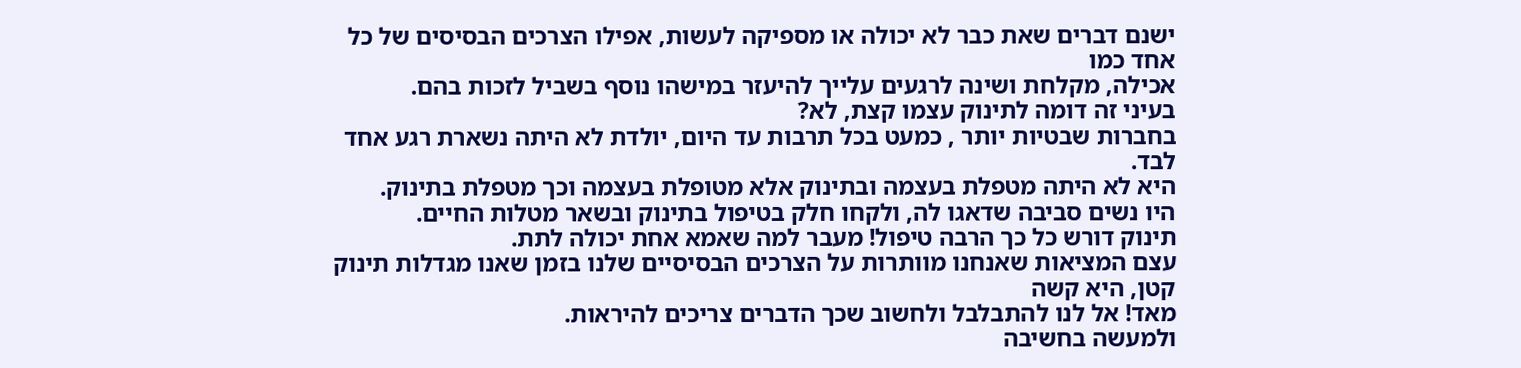ישנם דברים שאת כבר לא יכולה או מספיקה לעשות, אפילו הצרכים הבסיסים של כל אחד כמו
אכילה, מקלחת ושינה לרגעים עלייך להיעזר במישהו נוסף בשביל לזכות בהם.
בעיני זה דומה לתינוק עצמו קצת, לא?
בחברות שבטיות יותר , כמעט בכל תרבות עד היום, יולדת לא היתה נשארת רגע אחד לבד.
היא לא היתה מטפלת בעצמה ובתינוק אלא מטופלת בעצמה וכך מטפלת בתינוק.
היו נשים סביבה שדאגו לה, ולקחו חלק בטיפול בתינוק ובשאר מטלות החיים.
תינוק דורש כל כך הרבה טיפול! מעבר למה שאמא אחת יכולה לתת.
עצם המציאות שאנחנו מוותרות על הצרכים הבסיסיים שלנו בזמן שאנו מגדלות תינוק קטן, היא קשה
מאד! אל לנו להתבלבל ולחשוב שכך הדברים צריכים להיראות.
ולמעשה בחשיבה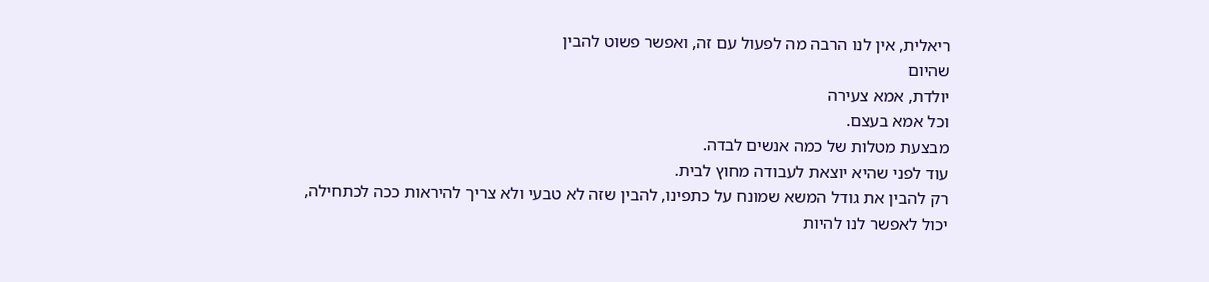ריאלית, אין לנו הרבה מה לפעול עם זה, ואפשר פשוט להבין
שהיום
יולדת, אמא צעירה
וכל אמא בעצם.
מבצעת מטלות של כמה אנשים לבדה.
עוד לפני שהיא יוצאת לעבודה מחוץ לבית.
רק להבין את גודל המשא שמונח על כתפינו, להבין שזה לא טבעי ולא צריך להיראות ככה לכתחילה,
יכול לאפשר לנו להיות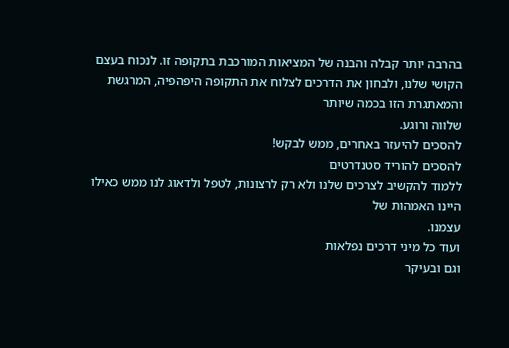בהרבה יותר קבלה והבנה של המציאות המורכבת בתקופה זו. לנכוח בעצם
הקושי שלנו, ולבחון את הדרכים לצלוח את התקופה היפהפיה, המרגשת והמאתגרת הזו בכמה שיותר
שלווה ורוגע.
להסכים להיעזר באחרים, ממש לבקש!
להסכים להוריד סטנדרטים
ללמוד להקשיב לצרכים שלנו ולא רק לרצונות, לטפל ולדאוג לנו ממש כאילו היינו האמהות של
עצמנו.
ועוד כל מיני דרכים נפלאות
וגם ובעיקר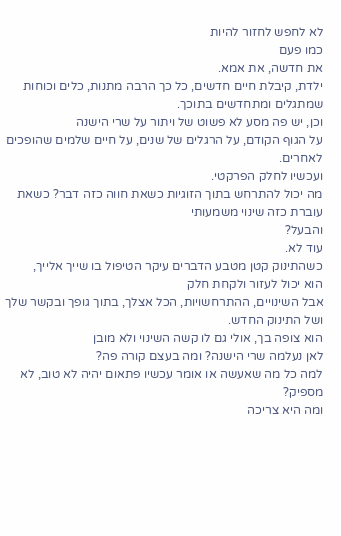לא לחפש לחזור להיות
כמו פעם
את חדשה, את אמא.
ילדת, קיבלת חיים חדשים, כל כך הרבה מתנות, כלים וכוחות שמתגלים ומתחדשים בתוכך.
וכן, יש פה מסע לא פשוט של ויתור על שרי הישנה
על הגוף הקודם, על הרגלים של שנים, על חיים שלמים שהופכים לאחרים.
ועכשיו לחלק הפרקטי.
מה יכול להתרחש בתוך הזוגיות כשאת חווה כזה דבר? כשאת עוברת כזה שינוי משמעותי
והבעל?
עוד לא.
כשהתינוק קטן מטבע הדברים עיקר הטיפול בו שייך אלייך,
הוא יכול לעזור ולקחת חלק
אבל השינויים, ההתרחשויות, הכל אצלך, בתוך גופך ובקשר שלך ושל התינוק החדש.
הוא צופה בך, אולי גם לו קשה השינוי ולא מובן
לאן נעלמה שרי הישנה? ומה בעצם קורה פה?
למה כל מה שאעשה או אומר עכשיו פתאום יהיה לא טוב, לא מספיק?
ומה היא צריכה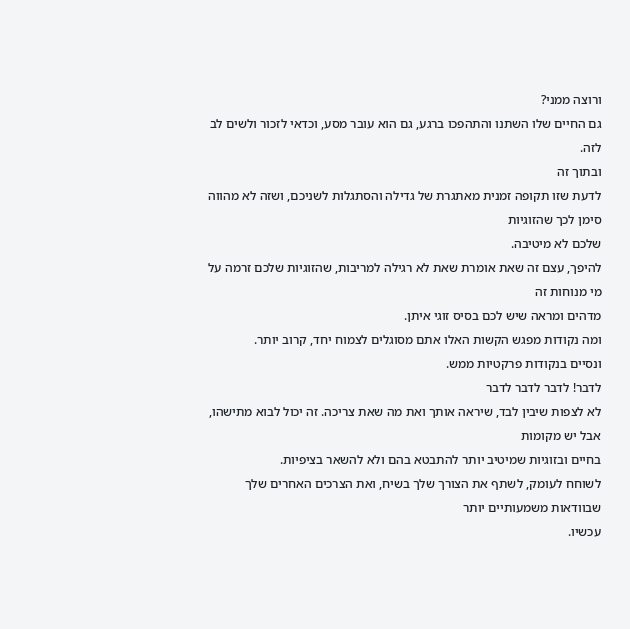ורוצה ממני?
גם החיים שלו השתנו והתהפכו ברגע, גם הוא עובר מסע, וכדאי לזכור ולשים לב לזה.
ובתוך זה
לדעת שזו תקופה זמנית מאתגרת של גדילה והסתגלות לשניכם, ושזה לא מהווה סימן לכך שהזוגיות
שלכם לא מיטיבה.
להיפך, עצם זה שאת אומרת שאת לא רגילה למריבות, שהזוגיות שלכם זרמה על מי מנוחות זה
מדהים ומראה שיש לכם בסיס זוגי איתן.
ומה נקודות מפגש הקשות האלו אתם מסוגלים לצמוח יחד, קרוב יותר.
ונסיים בנקודות פרקטיות ממש.
לדבר! לדבר לדבר לדבר
לא לצפות שיבין לבד, שיראה אותך ואת מה שאת צריכה. זה יכול לבוא מתישהו, אבל יש מקומות
בחיים ובזוגיות שמיטיב יותר להתבטא בהם ולא להשאר בציפיות.
לשוחח לעומק, לשתף את הצורך שלך בשיח, ואת הצרכים האחרים שלך שבוודאות משמעותיים יותר
עכשיו.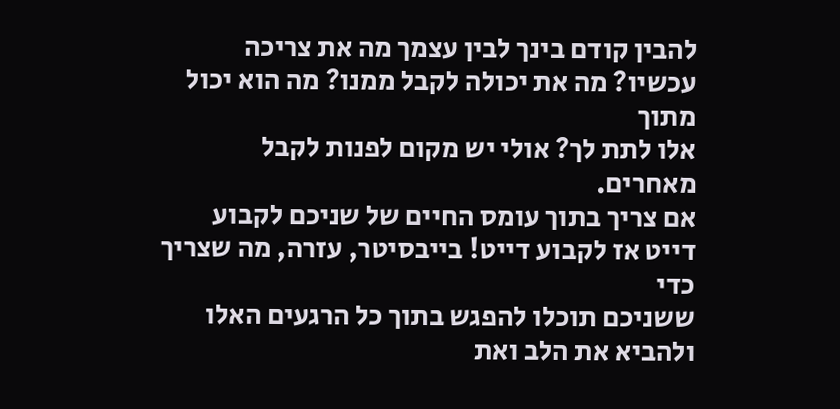להבין קודם בינך לבין עצמך מה את צריכה עכשיו? מה את יכולה לקבל ממנו? מה הוא יכול מתוך
אלו לתת לך? אולי יש מקום לפנות לקבל מאחרים.
אם צריך בתוך עומס החיים של שניכם לקבוע דייט אז לקבוע דייט! בייבסיטר, עזרה, מה שצריך כדי
ששניכם תוכלו להפגש בתוך כל הרגעים האלו ולהביא את הלב ואת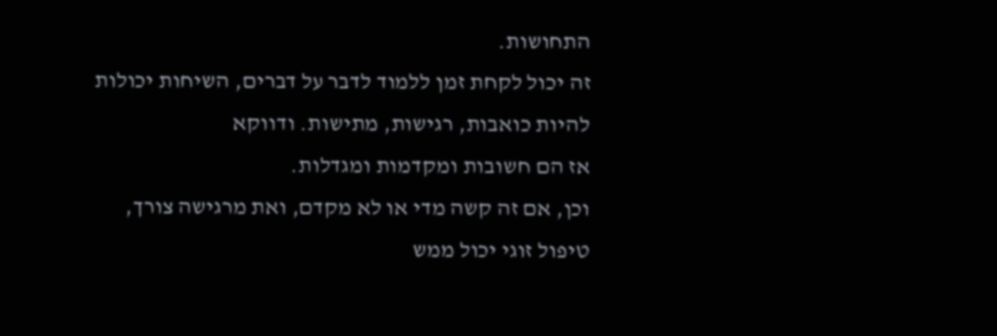התחושות.
זה יכול לקחת זמן ללמוד לדבר על דברים, השיחות יכולות להיות כואבות, רגישות, מתישות. ודווקא
אז הם חשובות ומקדמות ומגדלות.
וכן, אם זה קשה מדי או לא מקדם, ואת מרגישה צורך, טיפול זוגי יכול ממש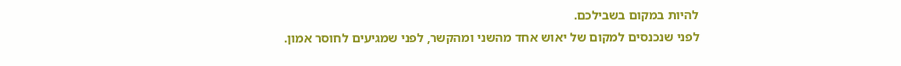להיות במקום בשבילכם.
לפני שנכנסים למקום של יאוש אחד מהשני ומהקשר, לפני שמגיעים לחוסר אמון.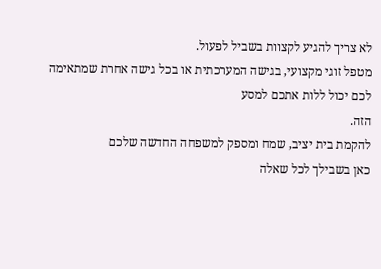לא צריך להגיע לקצוות בשביל לפעול.
מטפל זוגי מקצועי, בגישה המערכתית או בכל גישה אחרת שמתאימה לכם יכול ללות אתכם למסע
הזה.
להקמת בית יציב, שמח ומספק למשפחה החדשה שלכם
כאן בשבילך לכל שאלה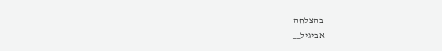בהצלחה
אביגיל__